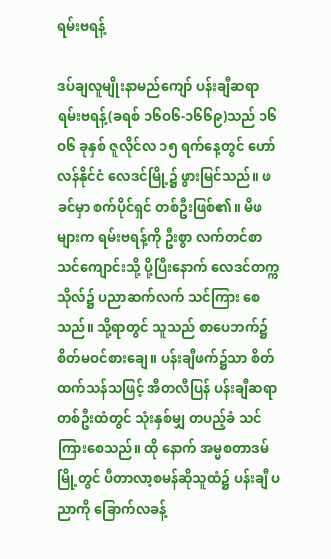ရမ်းဗရန့်

ဒပ်ချလူမျိုးနာမည်ကျော် ပန်းချီဆရာ ရမ်းဗရန့်(ခရစ် ၁၆ဝ၆-၁၆၆၉)သည် ၁၆ဝ၆ ခုနှစ် ဇူလိုင်လ ၁၅ ရက်နေ့တွင် ဟော်လန်နိုင်ငံ လေဒင်မြို့၌ ဖွားမြင်သည်။ ဖခင်မှာ စက်ပိုင်ရှင် တစ်ဦးဖြစ်၏။ မိဖများက ရမ်းဗရန့်ကို ဦးစွာ လက်တင်စာသင်ကျောင်းသို့ ပို့ပြီးနောက် လေဒင်တက္ကသိုလ်၌ ပညာဆက်လက် သင်ကြား စေသည်။ သို့ရာတွင် သူသည် စာပေဘက်၌ စိတ်မဝင်စားချေ။ ပန်းချီဖက်၌သာ စိတ်ထက်သန်သဖြင့် အီတလီပြန် ပန်းချီဆရာ တစ်ဦးထံတွင် သုံးနှစ်မျှ တပည့်ခံ သင်ကြားစေသည်။ ထို နောက် အမ္မစတာဒမ်မြို့တွင် ပီတာလာ့စမန်ဆိုသူထံ၌ ပန်းချီ ပညာကို ခြောက်လခန့်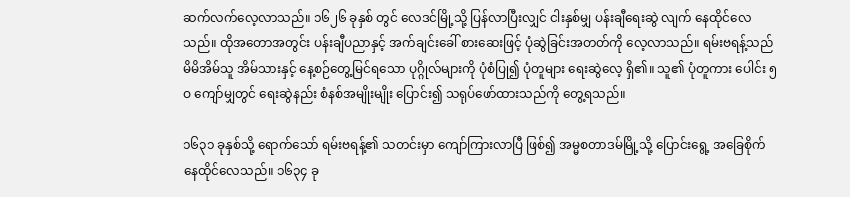ဆက်လက်လေ့လာသည်။ ၁၆၂၆ ခုနှစ် တွင် လေဒင်မြို့သို့ ပြန်လာပြီးလျှင် ငါးနှစ်မျှ ပန်းချီရေးဆွဲ လျက် နေထိုင်လေသည်။ ထိုအတောအတွင်း ပန်းချီပညာနှင့် အက်ချင်းခေါ် စားဆေးဖြင့် ပုံဆွဲခြင်းအတတ်ကို လေ့လာသည်။ ရမ်းဗရန့်သည် မိမိအိမ်သူ အိမ်သားနှင့် နေ့စဉ်တွေ့မြင်ရသော ပုဂ္ဂိုလ်များကို ပုံစံပြု၍ ပုံတူများ ရေးဆွဲလေ့ ရှိ၏။ သူ၏ ပုံတူကား ပေါင်း ၅ဝ ကျော်မျှတွင် ရေးဆွဲနည်း စံနစ်အမျိုးမျိုး ပြောင်း၍ သရုပ်ဖော်ထားသည်ကို တွေ့ရသည်။

၁၆၃၁ ခုနှစ်သို့ ရောက်သော် ရမ်းဗရန့်၏ သတင်းမှာ ကျော်ကြားလာပြီ ဖြစ်၍ အမ္မစတာဒမ်မြို့သို့ ပြောင်းရွေ့ အခြေစိုက် နေထိုင်လေသည်။ ၁၆၃၄ ခု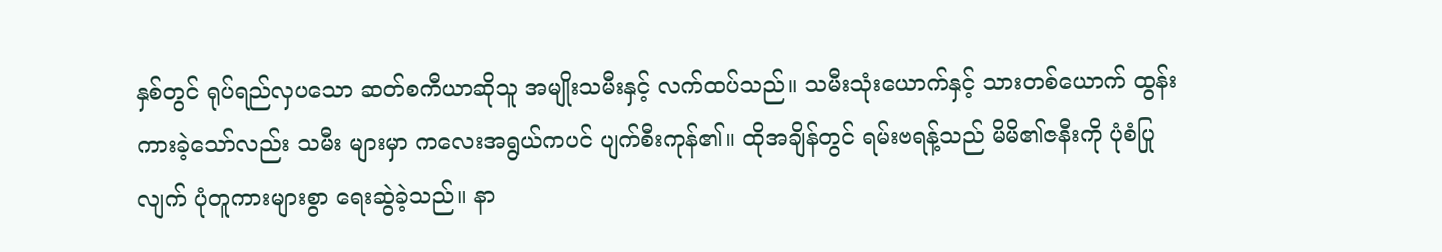နှစ်တွင် ရုပ်ရည်လှပသော ဆတ်စကီယာဆိုသူ အမျိုးသမီးနှင့် လက်ထပ်သည်။ သမီးသုံးယောက်နှင့် သားတစ်ယောက် ထွန်းကားခဲ့သော်လည်း သမီး များမှာ ကလေးအရွယ်ကပင် ပျက်စီးကုန်၏။ ထိုအချိန်တွင် ရမ်းဗရန့်သည် မိမိ၏ဇနီးကို ပုံစံပြုလျက် ပုံတူကားများစွာ ရေးဆွဲခဲ့သည်။ နာ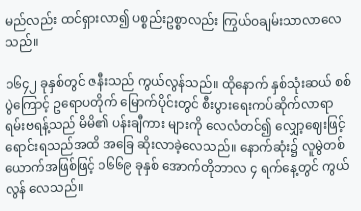မည်လည်း ထင်ရှားလာ၍ ပစ္စည်းဥစ္စာလည်း ကြွယ်ဝချမ်းသာလာလေသည်။

၁၆၄၂ ခုနှစ်တွင် ဇနီးသည် ကွယ်လွန်သည်။ ထိုနောက် နှစ်သုံးဆယ် စစ်ပွဲကြောင့် ဥရောပတိုက် မြောက်ပိုင်းတွင် စီးပွားရေးကပ်ဆိုက်လာရာ ရမ်းဗရန့်သည် မိမိ၏ ပန်းချီကား များကို လေလံတင်၍ လျှော့ဈေးဖြင့် ရောင်းရသည်အထိ အခြေ ဆိုးလာခဲ့လေသည်။ နောက်ဆုံး၌ လူမွဲတစ်ယောက်အဖြစ်ဖြင့် ၁၆၆၉ ခုနှစ် အောက်တိုဘာလ ၄ ရက်နေ့တွင် ကွယ်လွန် လေသည်။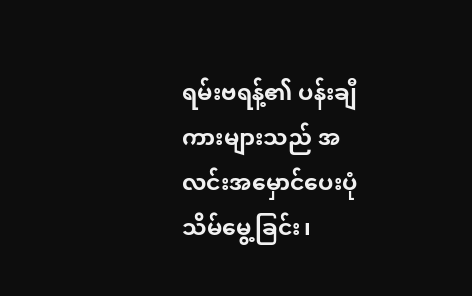ရမ်းဗရန့်၏ ပန်းချီကားများသည် အလင်းအမှောင်ပေးပုံ သိမ်မွေ့ခြင်း၊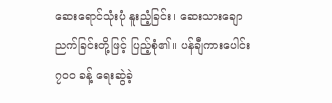ဆေးရောင်သုံးပုံ နူးညံ့ခြင်း၊ ဆေးသားချောညက်ခြင်းတို့ဖြင့် ပြည့်စုံ၏။ ပန်ချီကားပေါင်း ၇ဝဝ ခန့် ရေးဆွဲခဲ့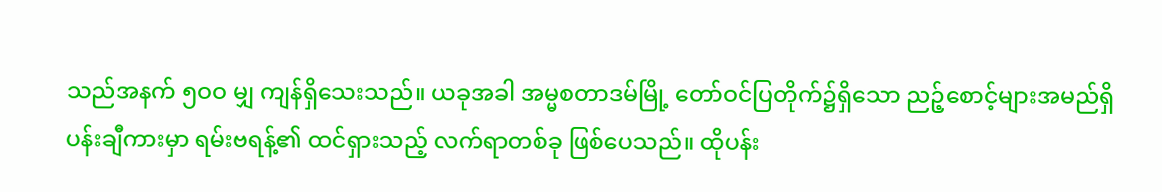သည်အနက် ၅ဝဝ မျှ ကျန်ရှိသေးသည်။ ယခုအခါ အမ္မစတာဒမ်မြို့ တော်ဝင်ပြတိုက်၌ရှိသော ညဉ့်စောင့်များအမည်ရှိ ပန်းချီကားမှာ ရမ်းဗရန့်၏ ထင်ရှားသည့် လက်ရာတစ်ခု ဖြစ်ပေသည်။ ထိုပန်း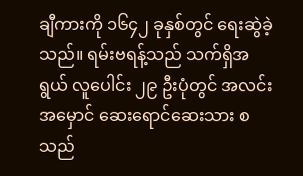ချီကားကို ၁၆၄၂ ခုနှစ်တွင် ရေးဆွဲခဲ့သည်။ ရမ်းဗရန့်သည် သက်ရှိအရွယ် လူပေါင်း ၂၉ ဦးပုံတွင် အလင်းအမှောင် ဆေးရောင်ဆေးသား စသည်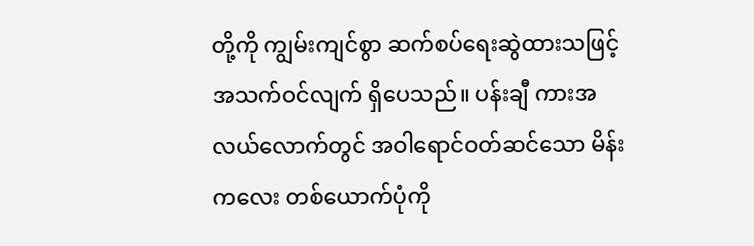တို့ကို ကျွမ်းကျင်စွာ ဆက်စပ်ရေးဆွဲထားသဖြင့် အသက်ဝင်လျက် ရှိပေသည်။ ပန်းချီ ကားအလယ်လောက်တွင် အဝါရောင်ဝတ်ဆင်သော မိန်းကလေး တစ်ယောက်ပုံကို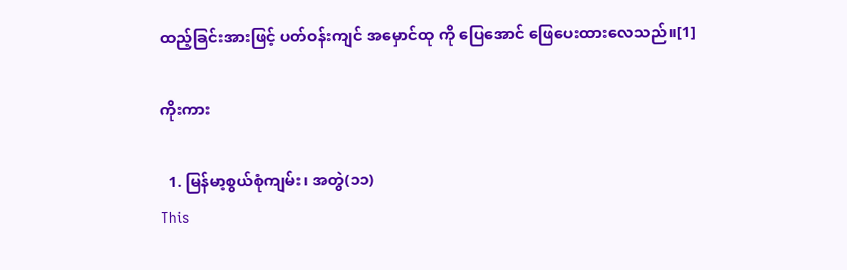ထည့်ခြင်းအားဖြင့် ပတ်ဝန်းကျင် အမှောင်ထု ကို ပြေအောင် ဖြေပေးထားလေသည်။[1]

ကိုးကား

  1. မြန်မာ့စွယ်စုံကျမ်း၊ အတွဲ(၁၁)
This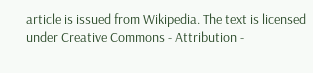article is issued from Wikipedia. The text is licensed under Creative Commons - Attribution -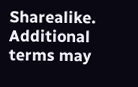Sharealike. Additional terms may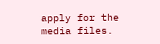apply for the media files.